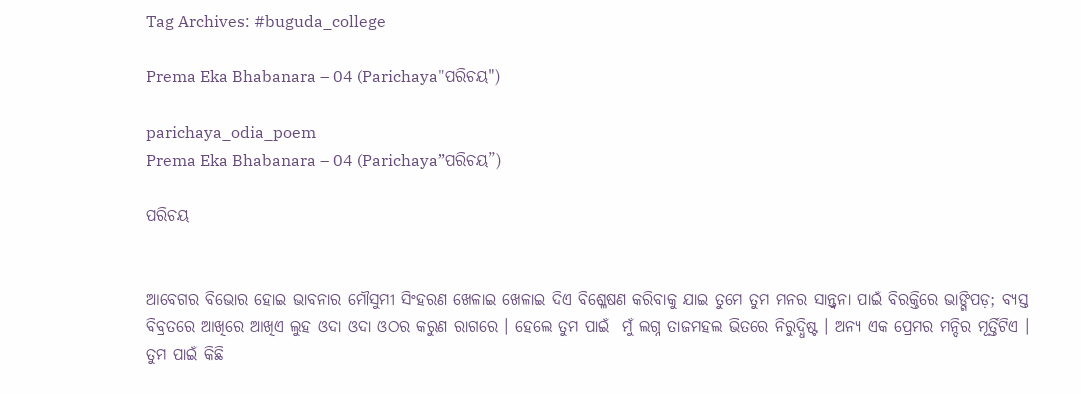Tag Archives: #buguda_college

Prema Eka Bhabanara – 04 (Parichaya"ପରିଚୟ")

parichaya_odia_poem
Prema Eka Bhabanara – 04 (Parichaya”ପରିଚୟ”)

ପରିଚୟ


ଆବେଗର ବିଭୋର ହୋଇ ଭାବନାର ମୌସୁମୀ ସିଂହରଣ ଖେଳାଇ ଖେଳାଇ ଦିଏ ବିଶ୍ଳେଷଣ କରିବାକୁ ଯାଇ ତୁମେ ତୁମ ମନର ସାନ୍ତ୍ୱନା ପାଇଁ ବିରକ୍ତିରେ ଭାଙ୍ଗିପଡ଼; ବ୍ୟସ୍ତ ବିବ୍ରତରେ ଆଖିରେ ଆଖିଏ ଲୁହ ଓଦା ଓଦା ଓଠର କରୁଣ ରାଗରେ । ହେଲେ ତୁମ ପାଇଁ  ମୁଁ ଲଗ୍ନ ତାଜମହଲ ଭିତରେ ନିରୁଦ୍ଧିଷ୍ଟ । ଅନ୍ୟ ଏକ ପ୍ରେମର ମନ୍ଦିର ମୂର୍ତ୍ତିଟିଏ । ତୁମ ପାଇଁ କିଛି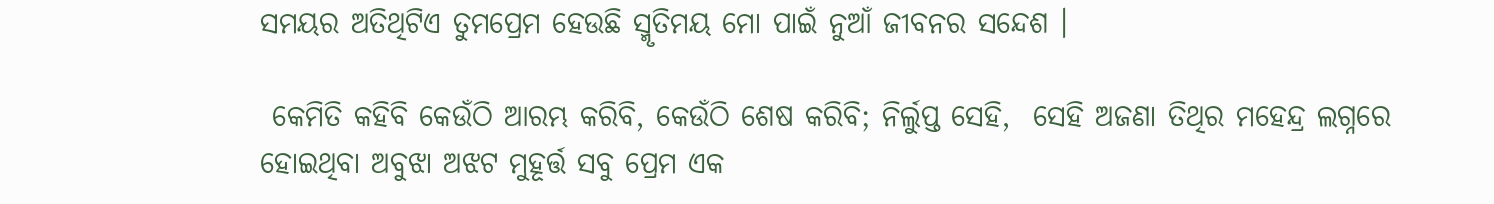ସମୟର ଅତିଥିଟିଏ ତୁମପ୍ରେମ ହେଉଛି ସ୍ମୃତିମୟ ମୋ ପାଇଁ ନୁଆଁ ଜୀବନର ସନ୍ଦେଶ ।

 କେମିତି କହିବି କେଉଁଠି ଆରମ୍ଭ କରିବି, କେଉଁଠି ଶେଷ କରିବି; ନିର୍ଲୁପ୍ତ ସେହି,  ସେହି ଅଜଣା ତିଥିର ମହେନ୍ଦ୍ର ଲଗ୍ନରେ ହୋଇଥିବା ଅବୁଝା ଅଝଟ ମୁହୂର୍ତ୍ତ ସବୁ ପ୍ରେମ ଏକ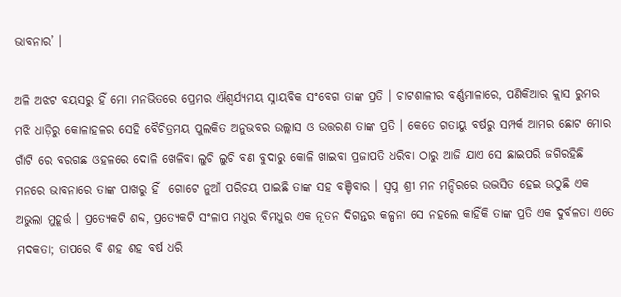ଭାବନାର’ ।

ଅଳି ଅଝଟ ବୟସରୁ ହିଁ ମୋ ମନଭିତରେ ପ୍ରେମର ଐଶ୍ୱର୍ଯ୍ୟମୟ ସ୍ନାୟବିକ ସଂବେଗ ତାଙ୍କ ପ୍ରତି । ଚାଟଶାଳୀର ବର୍ଣ୍ଣମାଳାରେ, ପଣିକିଆର କ୍ଲାସ ରୁମର ମଝି ଧାଡ଼ିରୁ କୋଳାହଳର ସେହି ବୈଚିତ୍ରମୟ ପୁଲକିତ ଅନୁଭବର ଉଲ୍ଲାସ ଓ ଉତ୍ତରଣ ତାଙ୍କ ପ୍ରତି । କେତେ ଗତାୟୁ ବର୍ଷରୁ ସମ୍ପର୍କ ଆମର ଛୋଟ ମୋର ଗାଁଟି ରେ ବରଗଛ ଓହଳରେ ଦୋଳି ଖେଳିବା ଲୁଚି ଲୁଚି ବଣ ବୁଦାରୁ କୋଳି ଖାଇବା ପ୍ରଜାପତି ଧରିବା ଠାରୁ ଆଜି ଯାଏ ସେ ଛାଇପରି ଜଗିରହିଛି ମନରେ ଭାବନାରେ ତାଙ୍କ ପାଖରୁ ହିଁ  ଗୋଟେ ନୁଆଁ ପରିଚୟ ପାଇଛି ତାଙ୍କ ସହ ବଞ୍ଚିବାର । ସ୍ୱପ୍ନ ଶ୍ରୀ ମନ ମନ୍ଦିରରେ ଉଦ୍ଭସିତ ହେଇ ଉଠୁଛି ଏକ ଅଭୁଲା ମୁହୂର୍ତ୍ତ । ପ୍ରତ୍ୟେକଟି ଶବ୍ଦ, ପ୍ରତ୍ୟେକଟି ସଂଳାପ ମଧୁର ବିମଧୁର ଏକ ନୂତନ ଦିଗନ୍ତର କଳ୍ପନା ସେ ନହଲେ କାହିଁକି ତାଙ୍କ ପ୍ରତି ଏକ ଦୁର୍ବଳତା ଏତେ ମଦକତା; ତାପରେ ବି ଶହ ଶହ ବର୍ଷ ଧରି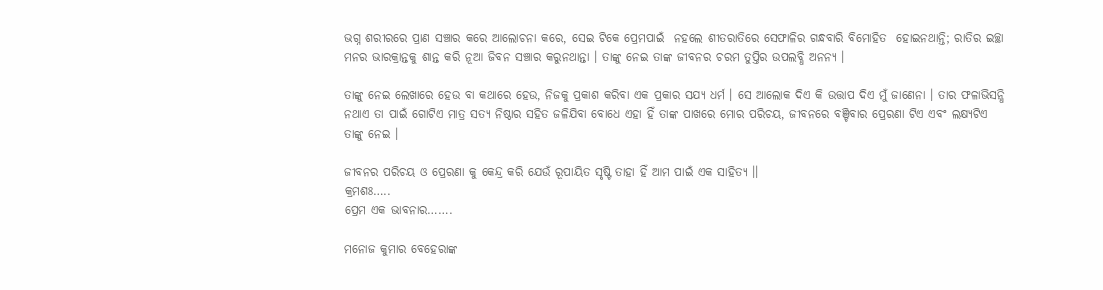ଭଗ୍ନ ଶରୀରରେ ପ୍ରାଣ ସଞ୍ଚାର କରେ ଆଲୋଚନା କରେ, ସେଇ ଟିକେ ପ୍ରେମପାଇଁ  ନହଲେ ଶୀତରାତିରେ ସେଫାଳିର ଗନ୍ଧବାରି ବିମୋହିତ  ହୋଇନଥାନ୍ତି; ରାତିର ଇଚ୍ଛା ମନର ଭାରକ୍ରାନ୍ତକୁ ଶାନ୍ତ କରି ନୂଆ ଜିବନ ସଞ୍ଚାର କରୁନଥାନ୍ତା । ତାଙ୍କୁ ନେଇ ତାଙ୍କ ଜୀବନର ଚରମ ତୁପ୍ତିର ଉପଲବ୍ଧି ଅନନ୍ୟ ।

ତାଙ୍କୁ ନେଇ ଲେଖାରେ ହେଉ ବା କଥାରେ ହେଉ, ନିଜକୁ ପ୍ରକାଶ କରିବା ଏକ ପ୍ରକାର ସଯ୍ୟ ଧର୍ମ । ସେ ଆଲୋକ ଦିଏ କି ଉତ୍ତାପ ଦିଏ ମୁଁ ଜାଣେନା । ତାର ଫଳାଭିସନ୍ଧି ନଥାଏ ତା ପାଇଁ ଗୋଟିଏ ମାତ୍ର ସତ୍ୟ ନିଷ୍ଠାର ସହିତ ଜଳିଯିବା ବୋଧେ ଏହା ହିଁ ତାଙ୍କ ପାଖରେ ମୋର ପରିଚୟ, ଜୀବନରେ ବଞ୍ଚିବାର ପ୍ରେରଣା ଟିଏ ଏବଂ ଲକ୍ଷ୍ୟଟିଏ ତାଙ୍କୁ ନେଇ ।

ଜୀବନର ପରିଚୟ ଓ ପ୍ରେରଣା କୁ କେନ୍ଦ୍ର କରି ଯେଉଁ ରୂପାୟିତ ସୃଷ୍ଟି ତାହା ହିଁ ଆମ ପାଇଁ ଏକ ସାହିତ୍ୟ ।।
କ୍ରମଶଃ…..
ପ୍ରେମ ଏକ ଭାବନାର…….

ମନୋଜ କୁମାର ବେହେରାଙ୍କ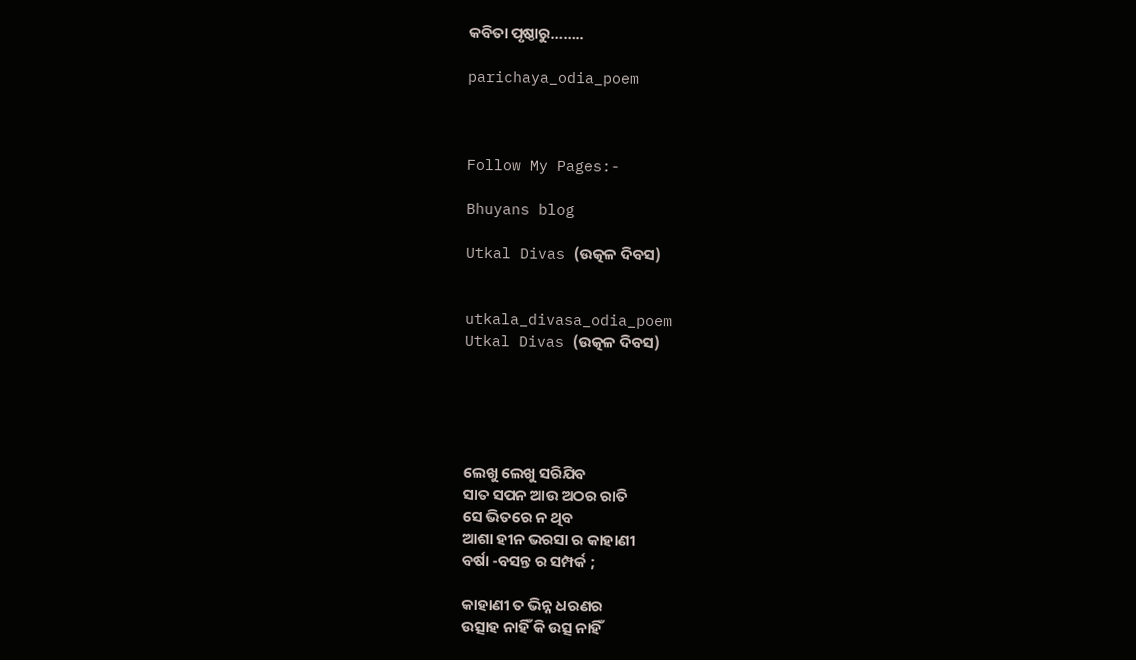କବିତା ପୃଷ୍ଠାରୁ……..

parichaya_odia_poem



Follow My Pages:-

Bhuyans blog

Utkal Divas (ଉତ୍କଳ ଦିବସ)


utkala_divasa_odia_poem
Utkal Divas (ଉତ୍କଳ ଦିବସ)





ଲେଖୁ ଲେଖୁ ସରିଯିବ
ସାତ ସପନ ଆଉ ଅଠର ରାତି
ସେ ଭିତରେ ନ ଥିବ
ଆଶା ହୀନ ଭରସା ର କାହାଣୀ
ବର୍ଷା -ବସନ୍ତ ର ସମ୍ପର୍କ ;

କାହାଣୀ ତ ଭିନ୍ନ ଧରଣର
ଉତ୍ସାହ ନାହିଁ କି ଉତ୍ସ ନାହିଁ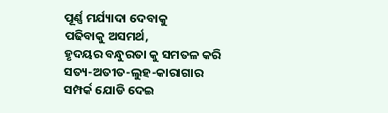ପୂର୍ଣ୍ଣ ମର୍ଯ୍ୟାଦା ଦେବାକୁ
ପଢିବାକୁ ଅସମର୍ଥ,
ହୃଦୟର ବନ୍ଧୁରତା କୁ ସମତଳ କରି
ସତ୍ୟ-ଅତୀତ-ଲୁହ-କାରାଗାର
ସମ୍ପର୍କ ଯୋଡି ଦେଇ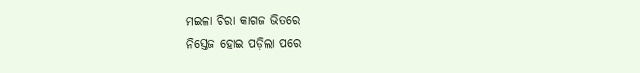ମଇଳା ଚିରା କାଗଜ ଭିତରେ
ନିସ୍ତେଜ ହୋଇ ପଡ଼ିଲା ପରେ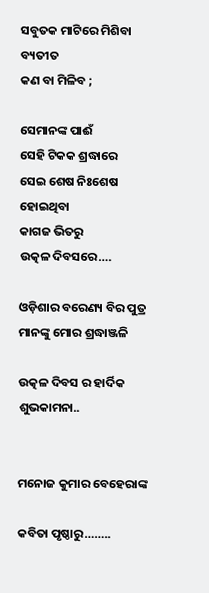ସବୁତକ ମାଟିରେ ମିଶିବା ବ୍ୟତୀତ
କଣ ବା ମିଳିବ ;

ସେମାନଙ୍କ ପାଈଁ
ସେହି ଟିକକ ଶ୍ରଦ୍ଧାରେ
ସେଇ ଶେଷ ନିଃଶେଷ ହୋଇଥିବା
କାଗଜ ଭିତରୁ
ଉତ୍କଳ ଦିବସରେ….

ଓଡ଼ିଶାର ବରେଣ୍ୟ ବିର ପୁତ୍ର ମାନଙ୍କୁ ମୋର ଶ୍ରଦ୍ଧାଞ୍ଜଳି

ଉତ୍କଳ ଦିବସ ର ହାର୍ଦିକ ଶୁଭକାମନା..


ମନୋଜ କୁମାର ବେହେରାଙ୍କ

କବିତା ପୃଷ୍ଠାରୁ……..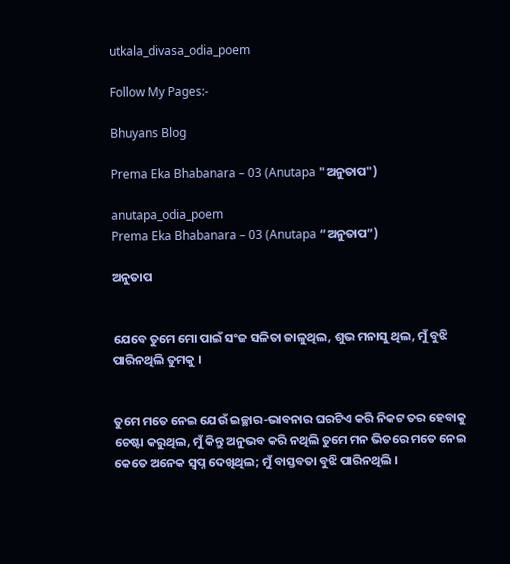utkala_divasa_odia_poem

Follow My Pages:-

Bhuyans Blog

Prema Eka Bhabanara – 03 (Anutapa "ଅନୁତାପ")

anutapa_odia_poem
Prema Eka Bhabanara – 03 (Anutapa “ଅନୁତାପ”)

ଅନୁତାପ


ଯେବେ ତୁମେ ମୋ ପାଇଁ ସଂଜ ସଳିତା ଜାଳୁଥିଲ, ଶୁଭ ମନାସୁ ଥିଲ, ମୁଁ ବୁଝି ପାରିନଥିଲି ତୁମକୁ ।


ତୁମେ ମତେ ନେଇ ଯେଉଁ ଇଚ୍ଛାର-ଭାବନାର ଘରଟିଏ କରି ନିକଟ ତର ହେବାକୁ ଚେଷ୍ଟା କରୁଥିଲ, ମୁଁ କିନ୍ତୁ ଅନୁଭବ କରି ନଥିଲି ତୁମେ ମନ ଭିତରେ ମତେ ନେଇ କେତେ ଅନେକ ସ୍ୱପ୍ନ ଦେଖିଥିଲ; ମୁଁ ବାସ୍ତବତା ବୁଝି ପାରିନଥିଲି ।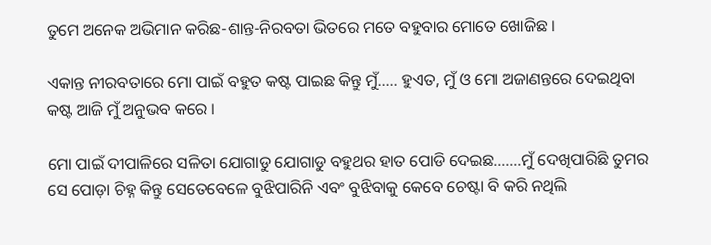ତୁମେ ଅନେକ ଅଭିମାନ କରିଛ-ଶାନ୍ତ-ନିରବତା ଭିତରେ ମତେ ବହୁବାର ମୋତେ ଖୋଜିଛ ।

ଏକାନ୍ତ ନୀରବତାରେ ମୋ ପାଇଁ ବହୁତ କଷ୍ଟ ପାଇଛ କିନ୍ତୁ ମୁଁ….. ହୁଏତ, ମୁଁ ଓ ମୋ ଅଜାଣନ୍ତରେ ଦେଇଥିବା କଷ୍ଟ ଆଜି ମୁଁ ଅନୁଭବ କରେ ।

ମୋ ପାଇଁ ଦୀପାଳିରେ ସଳିତା ଯୋଗାଡୁ ଯୋଗାଡୁ ବହୁଥର ହାତ ପୋଡି ଦେଇଛ…….ମୁଁ ଦେଖିପାରିଛି ତୁମର ସେ ପୋଡ଼ା ଚିହ୍ନ କିନ୍ତୁ ସେତେବେଳେ ବୁଝିପାରିନି ଏବଂ ବୁଝିବାକୁ କେବେ ଚେଷ୍ଟା ବି କରି ନଥିଲି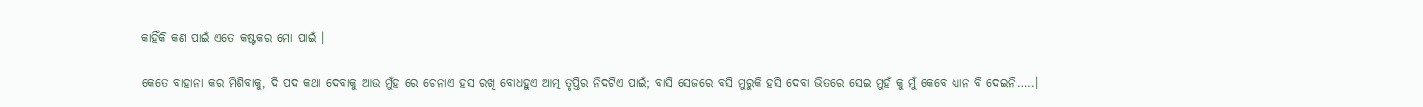କାହିଁକି କଣ ପାଇଁ ଏତେ କଷ୍ଟକର ମୋ ପାଇଁ ।

କେତେ ବାହାନା କର ମିଶିବାକୁ, ଦି ପଦ କଥା ଦେବାକୁ ଆଉ ମୁଁହ ରେ ଚେନାଏ ହସ ରଖି ବୋଧହୁଏ ଆତ୍ମ ତୃପ୍ତିର ନିଦଟିଏ ପାଇଁ; ବାସି ସେଜରେ ବସି ମୁରୁକି ହସି ଦେବା ଭିତରେ ସେଇ ମୁହଁ କୁ ମୁଁ କେବେ ଧ୍ୟାନ ବି ଦେଇନି…..।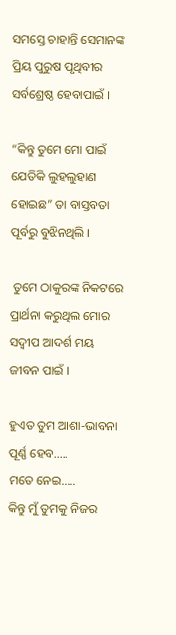ସମସ୍ତେ ଚାହାନ୍ତି ସେମାନଙ୍କ ପ୍ରିୟ ପୁରୁଷ ପୃଥିବୀର ସର୍ବଶ୍ରେଷ୍ଠ ହେବାପାଇଁ ।

“କିନ୍ତୁ ତୁମେ ମୋ ପାଇଁ ଯେତିକି ଲୁହଲୁହାଣ ହୋଇଛ” ତା ବାସ୍ତବତା ପୂର୍ବରୁ ବୁଝିନଥିଲି ।

 ତୁମେ ଠାକୁରଙ୍କ ନିକଟରେ ପ୍ରାର୍ଥନା କରୁଥିଲ ମୋର ସଦ୍ୱୀପ ଆଦର୍ଶ ମୟ ଜୀବନ ପାଇଁ ।

ହୁଏତ ତୁମ ଆଶା-ଭାବନା ପୂର୍ଣ୍ଣ ହେବ…..
ମତେ ନେଇ…..
କିନ୍ତୁ ମୁଁ ତୁମକୁ ନିଜର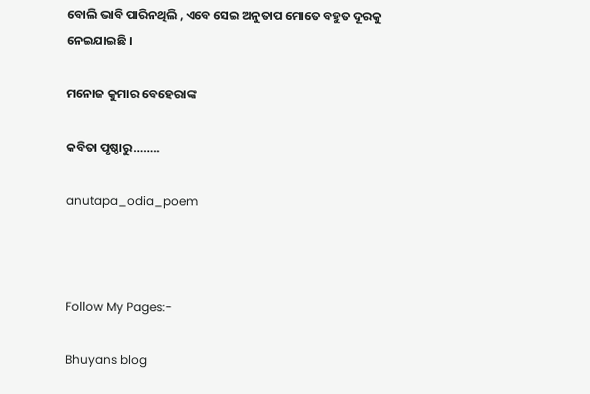ବୋଲି ଭାବି ପାରିନଥିଲି , ଏବେ ସେଇ ଅନୁତାପ ମୋତେ ବହୁତ ଦୂରକୁ ନେଇଯାଇଛି ।

ମନୋଜ କୁମାର ବେହେରାଙ୍କ

କବିତା ପୃଷ୍ଠାରୁ……..

anutapa_odia_poem



Follow My Pages:-

Bhuyans blog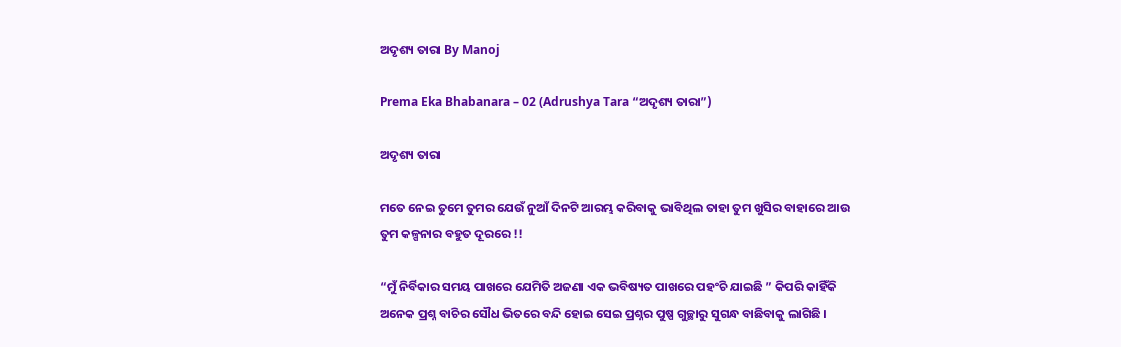ଅଦୃଶ୍ୟ ତାରା By Manoj

Prema Eka Bhabanara – 02 (Adrushya Tara “ଅଦୃଶ୍ୟ ତାରା”)

ଅଦୃଶ୍ୟ ତାରା

ମତେ ନେଇ ତୁମେ ତୁମର ଯେଉଁ ନୁଆଁ ଦିନଟି ଆରମ୍ଭ କରିବାକୁ ଭାବିଥିଲ ତାହା ତୁମ ଖୁସିର ବାହାରେ ଆଉ ତୁମ କଳ୍ପନାର ବହୁତ ଦୂରରେ !!

“ମୁଁ ନିର୍ବିକାର ସମୟ ପାଖରେ ଯେମିତି ଅଜଣା ଏକ ଭବିଷ୍ୟତ ପାଖରେ ପହଂଚି ଯାଇଛି ” କିପରି କାହିଁକି ଅନେକ ପ୍ରଶ୍ନ ବାଚିର ସୌଧ ଭିତରେ ବନ୍ଦି ହୋଇ ସେଇ ପ୍ରଶ୍ନର ପୁଷ୍ପ ଗୁଚ୍ଛାରୁ ସୁଗନ୍ଧ ବାଛିବାକୁ ଲାଗିଛି ।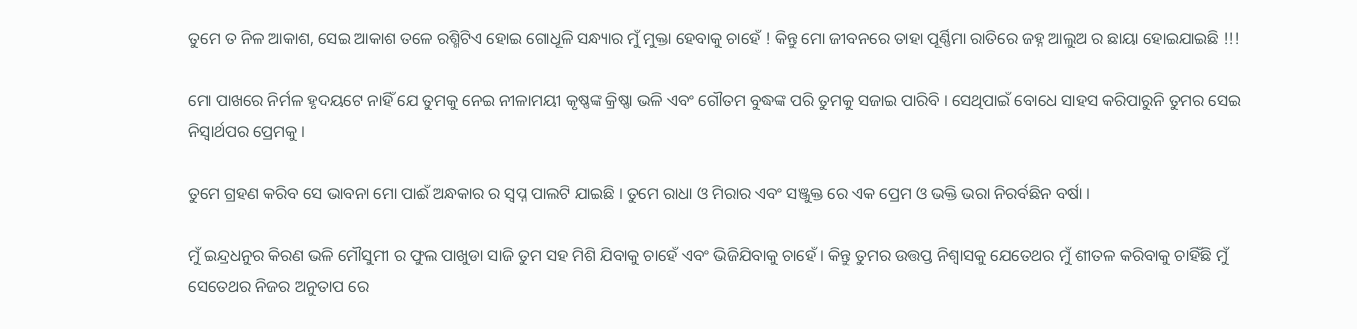ତୁମେ ତ ନିଳ ଆକାଶ, ସେଇ ଆକାଶ ତଳେ ରଶ୍ମିଟିଏ ହୋଇ ଗୋଧୂଳି ସନ୍ଧ୍ୟାର ମୁଁ ମୁକ୍ତା ହେବାକୁ ଚାହେଁ ! କିନ୍ତୁ ମୋ ଜୀବନରେ ତାହା ପୂର୍ଣ୍ଣିମା ରାତିରେ ଜହ୍ନ ଆଲୁଅ ର ଛାୟା ହୋଇଯାଇଛି !!!

ମୋ ପାଖରେ ନିର୍ମଳ ହୃଦୟଟେ ନାହିଁ ଯେ ତୁମକୁ ନେଇ ନୀଳାମୟୀ କୃଷ୍ଣଙ୍କ କ୍ରିଷ୍ଣା ଭଳି ଏବଂ ଗୌତମ ବୁଦ୍ଧଙ୍କ ପରି ତୁମକୁ ସଜାଇ ପାରିବି । ସେଥିପାଇଁ ବୋଧେ ସାହସ କରିପାରୁନି ତୁମର ସେଇ ନିସ୍ୱାର୍ଥପର ପ୍ରେମକୁ ।

ତୁମେ ଗ୍ରହଣ କରିବ ସେ ଭାବନା ମୋ ପାଈଁ ଅନ୍ଧକାର ର ସ୍ୱପ୍ନ ପାଲଟି ଯାଇଛି । ତୁମେ ରାଧା ଓ ମିରାର ଏବଂ ସଞ୍ଜୁକ୍ତ ରେ ଏକ ପ୍ରେମ ଓ ଭକ୍ତି ଭରା ନିରର୍ବଛିନ ବର୍ଷା ।

ମୁଁ ଇନ୍ଦ୍ରଧନୁର କିରଣ ଭଳି ମୌସୁମୀ ର ଫୁଲ ପାଖୁଡା ସାଜି ତୁମ ସହ ମିଶି ଯିବାକୁ ଚାହେଁ ଏବଂ ଭିଜିଯିବାକୁ ଚାହେଁ । କିନ୍ତୁ ତୁମର ଉତ୍ତପ୍ତ ନିଶ୍ୱାସକୁ ଯେତେଥର ମୁଁ ଶୀତଳ କରିବାକୁ ଚାହିଁଛି ମୁଁ ସେତେଥର ନିଜର ଅନୁତାପ ରେ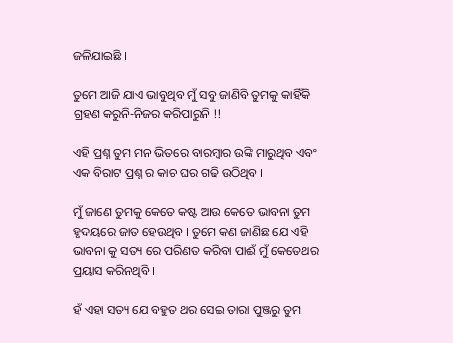ଜଳିଯାଇଛି ।

ତୁମେ ଆଜି ଯାଏ ଭାବୁଥିବ ମୁଁ ସବୁ ଜାଣିବି ତୁମକୁ କାହିଁକି ଗ୍ରହଣ କରୁନି-ନିଜର କରିପାରୁନି !!

ଏହି ପ୍ରଶ୍ନ ତୁମ ମନ ଭିତରେ ବାରମ୍ବାର ଉଙ୍କି ମାରୁଥିବ ଏବଂ ଏକ ବିରାଟ ପ୍ରଶ୍ନ ର କାଚ ଘର ଗଢି ଉଠିଥିବ ।

ମୁଁ ଜାଣେ ତୁମକୁ କେତେ କଷ୍ଟ ଆଉ କେତେ ଭାବନା ତୁମ ହୃଦୟରେ ଜାତ ହେଉଥିବ । ତୁମେ କଣ ଜାଣିଛ ଯେ ଏହି ଭାବନା କୁ ସତ୍ୟ ରେ ପରିଣତ କରିବା ପାଈଁ ମୁଁ କେତେଥର ପ୍ରୟାସ କରିନଥିବି ।

ହଁ ଏହା ସତ୍ୟ ଯେ ବହୁତ ଥର ସେଇ ତାରା ପୁଞ୍ଜରୁ ତୁମ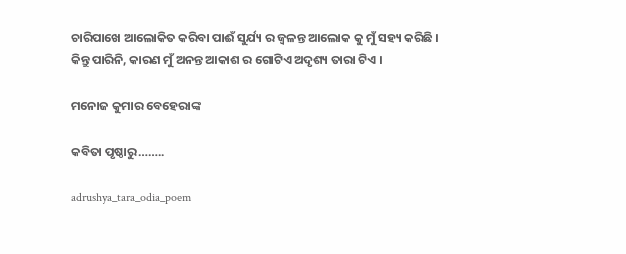ଚାରିପାଖେ ଆଲୋକିତ କରିବା ପାଈଁ ସୁର୍ଯ୍ୟ ର ଜ୍ୱଳନ୍ତ ଆଲୋକ କୁ ମୁଁ ସହ୍ୟ କରିଛି । କିନ୍ତୁ ପାରିନି, କାରଣ ମୁଁ ଅନନ୍ତ ଆକାଶ ର ଗୋଟିଏ ଅଦୃଶ୍ୟ ତାରା ଟିଏ ।

ମନୋଜ କୁମାର ବେହେରାଙ୍କ

କବିତା ପୃଷ୍ଠାରୁ……..

adrushya_tara_odia_poem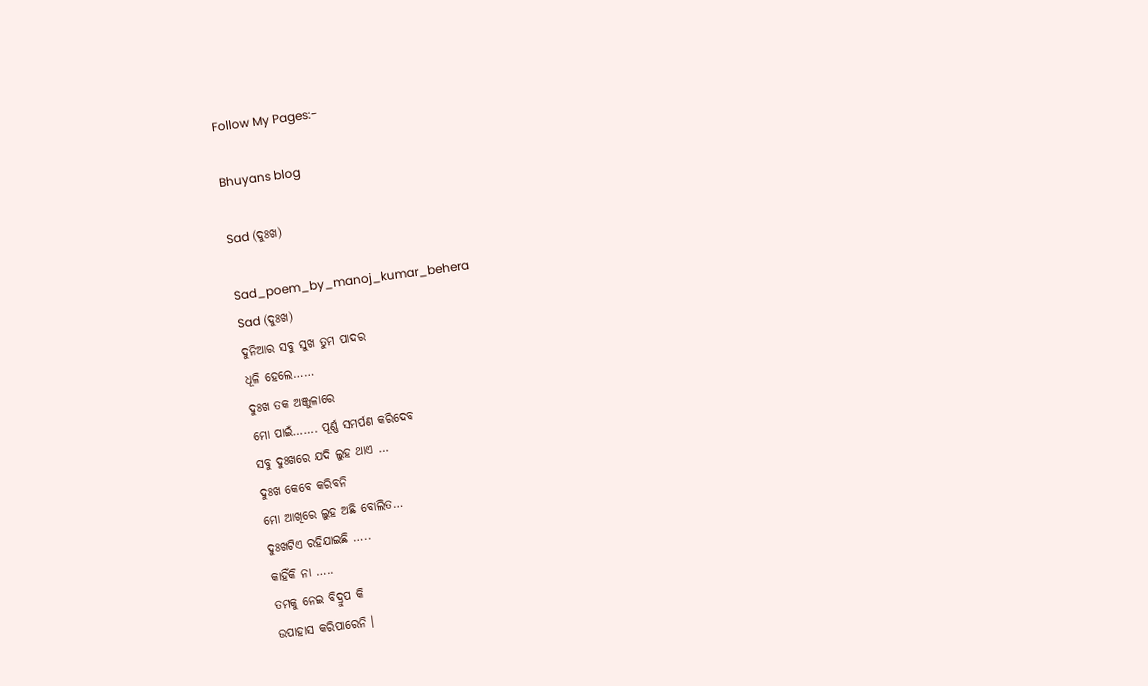Follow My Pages:-

Bhuyans blog

Sad (ଦୁଃଖ)

Sad_poem_by_manoj_kumar_behera
Sad (ଦୁଃଖ)
ଦୁନିଆର ସବୁ ସୁଖ ତୁମ ପାଦର
ଧୂଳି ହେଲେ……
ଦୁଃଖ ତକ ଅଞ୍ଜୁଳାରେ
ମୋ ପାଇଁ……. ପୂର୍ଣ୍ଣ ସମର୍ପଣ କରିଦେବ
ସବୁ ଦୁଃଖରେ ଯଦି ଲୁହ ଥାଏ …
ଦୁଃଖ କେବେ କରିବନି
ମୋ ଆଖିରେ ଲୁହ ଅଛି ବୋଲିତ…
ଦୁଃଖଟିଏ ରହିଯାଇଛି …..
କାହିଁକି ନା …..
ତମକୁ ନେଇ ବିଦ୍ରୁପ କି
ଉପାହାସ କରିପାରେନି ।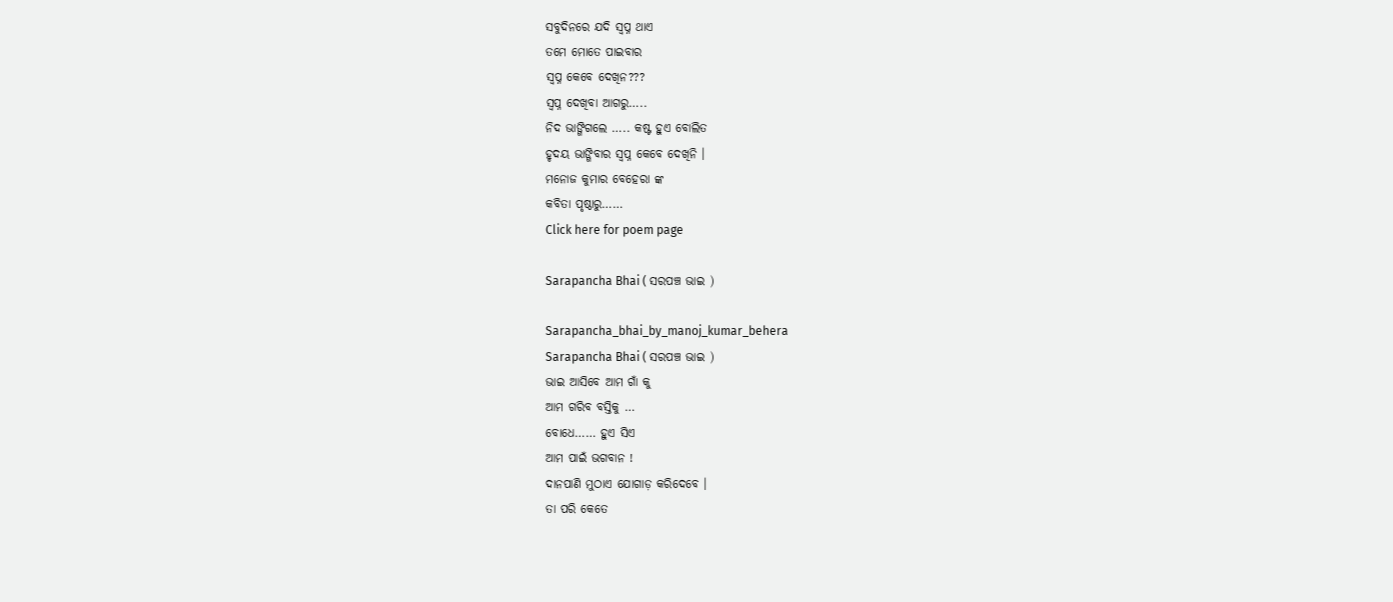ସବୁଦିନରେ ଯଦି ସ୍ୱପ୍ନ ଥାଏ
ତମେ ମୋତେ ପାଇବାର
ସ୍ୱପ୍ନ କେବେ ଦେଖିନ???
ସ୍ୱପ୍ନ ଦେଖିବା ଆଗରୁ…..
ନିଦ ଭାଙ୍ଗିଗଲେ ….. କଷ୍ଟ ହୁଏ ବୋଲିତ
ହୃଦୟ ଭାଙ୍ଗିବାର ସ୍ବପ୍ନ କେବେ ଦେଖିନି ।
ମନୋଜ କୁମାର ବେହେରା ଙ୍କ
କବିତା ପୃଷ୍ଠାରୁ……
Click here for poem page

Sarapancha Bhai ( ସରପଞ୍ଚ ଭାଇ )

Sarapancha_bhai_by_manoj_kumar_behera
Sarapancha Bhai ( ସରପଞ୍ଚ ଭାଇ )
ଭାଇ ଆସିବେ ଆମ ଗାଁ କୁ
ଆମ ଗରିବ ବସ୍ତିକୁ …
ବୋଧେ…… ହୁଏ ସିଏ
ଆମ ପାଇଁ ଭଗବାନ !
ଦାନପାଣି ମୁଠାଏ ଯୋଗାଡ଼ କରିଦେବେ ।
ତା ପରି କେତେ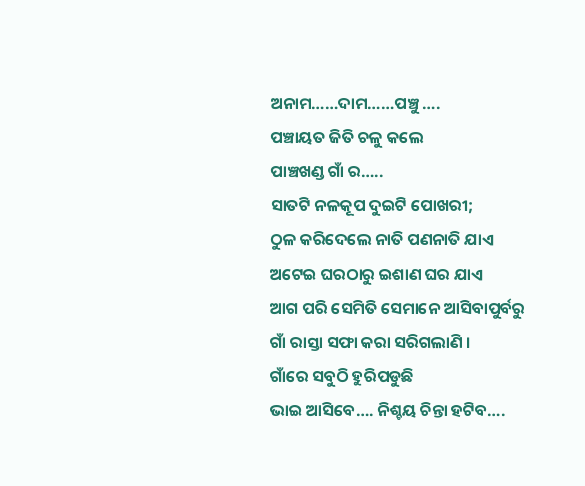ଅନାମ……ଦାମ……ପଞ୍ଚୁ ….
ପଞ୍ଚାୟତ ଜିତି ଚଳୁ କଲେ
ପାଞ୍ଚଖଣ୍ଡ ଗାଁ ର…..
ସାତଟି ନଳକୂପ ଦୁଇଟି ପୋଖରୀ;
ଠୁଳ କରିଦେଲେ ନାତି ପଣନାତି ଯାଏ
ଅଟେଇ ଘରଠାରୁ ଇଶାଣ ଘର ଯାଏ
ଆଗ ପରି ସେମିତି ସେମାନେ ଆସିବାପୁର୍ବରୁ
ଗାଁ ରାସ୍ତା ସଫା କରା ସରିଗଲାଣି ।
ଗାଁରେ ସବୁଠି ହୁରିପଡୁଛି
ଭାଇ ଆସିବେ…. ନିଶ୍ଚୟ ଚିନ୍ତା ହଟିବ….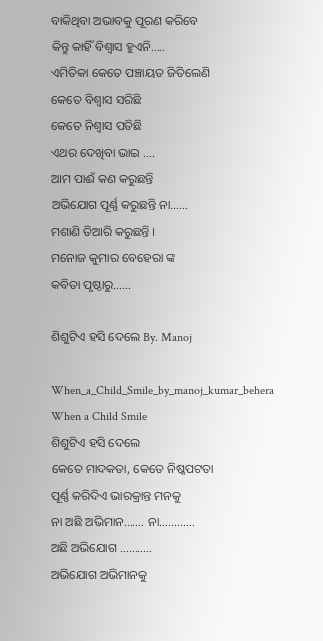ବାକିଥିବା ଅଭାବକୁ ପୂରଣ କରିବେ
କିନ୍ତୁ କାହିଁ ବିଶ୍ଵାସ ହୁଏନି…..
ଏମିତିକା କେତେ ପଞ୍ଚାୟତ ଜିତିଲେଣି
କେତେ ବିଶ୍ୱାସ ସରିଛି
କେତେ ନିଶ୍ୱାସ ପଡିଛି
ଏଥର ଦେଖିବା ଭାଇ ….
ଆମ ପାଈଁ କଣ କରୁଛନ୍ତି
ଅଭିଯୋଗ ପୂର୍ଣ୍ଣ କରୁଛନ୍ତି ନା……
ମଶାଣି ତିଆରି କରୁଛନ୍ତି ।
ମନୋଜ କୁମାର ବେହେରା ଙ୍କ
କବିତା ପୃଷ୍ଠାରୁ……

ଶିଶୁଟିଏ ହସି ଦେଲେ By. Manoj

When_a_Child_Smile_by_manoj_kumar_behera
When a Child Smile
ଶିଶୁଟିଏ ହସି ଦେଲେ
କେତେ ମାଦକତା, କେତେ ନିଷ୍କପଟତା
ପୂର୍ଣ୍ଣ କରିଦିଏ ଭାରକ୍ରାନ୍ତ ମନକୁ
ନା ଅଛି ଅଭିମାନ……. ନା…………
ଅଛି ଅଭିଯୋଗ ………..
ଅଭିଯୋଗ ଅଭିମାନକୁ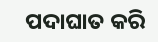ପଦାଘାତ କରି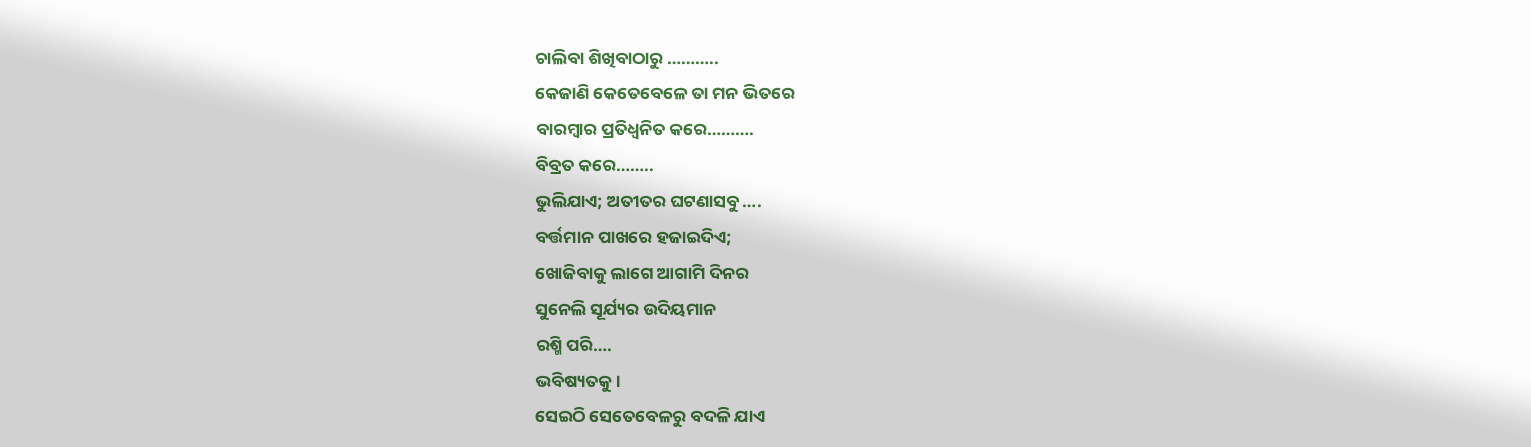ଚାଲିବା ଶିଖିବାଠାରୁ ………..
କେଜାଣି କେତେବେଳେ ତା ମନ ଭିତରେ
ବାରମ୍ବାର ପ୍ରତିଧ୍ୱନିତ କରେ……….
ବିବ୍ରତ କରେ……..
ଭୁଲିଯାଏ; ଅତୀତର ଘଟଣାସବୁ ….
ବର୍ତ୍ତମାନ ପାଖରେ ହଜାଇଦିଏ;
ଖୋଜିବାକୁ ଲାଗେ ଆଗାମି ଦିନର
ସୁନେଲି ସୂର୍ଯ୍ୟର ଉଦିୟମାନ
ରଶ୍ମି ପରି….
ଭବିଷ୍ୟତକୁ ।
ସେଇଠି ସେତେବେଳରୁ ବଦଳି ଯାଏ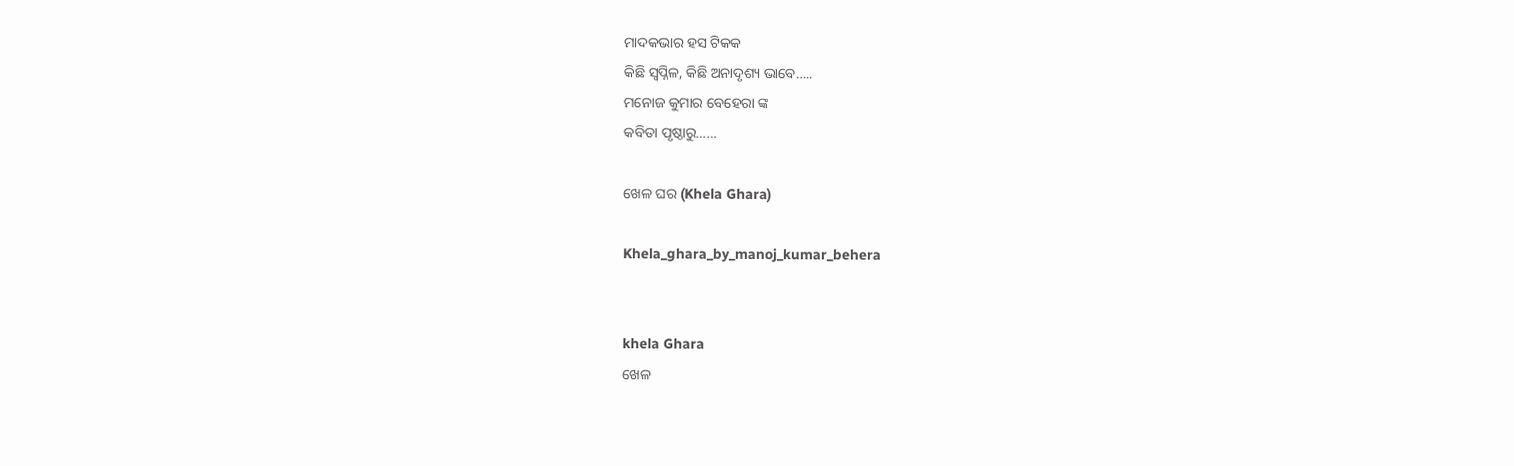ମାଦକଭାର ହସ ଟିକକ
କିଛି ସ୍ୱପ୍ନିଳ, କିଛି ଅନାଦୃଶ୍ୟ ଭାବେ…..
ମନୋଜ କୁମାର ବେହେରା ଙ୍କ
କବିତା ପୃଷ୍ଠାରୁ……

ଖେଳ ଘର (Khela Ghara)

Khela_ghara_by_manoj_kumar_behera


khela Ghara
ଖେଳ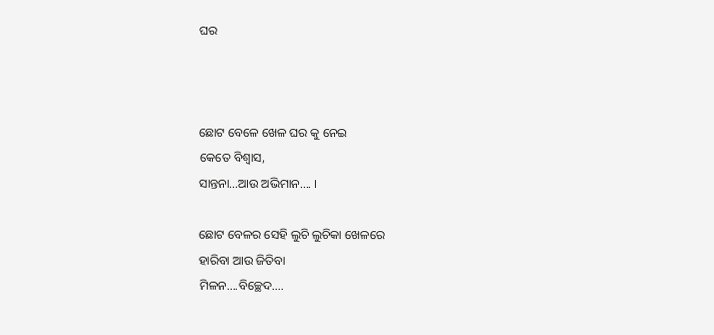ଘର



ଛୋଟ ବେଳେ ଖେଳ ଘର କୁ ନେଇ
କେତେ ବିଶ୍ୱାସ,
ସାନ୍ତନା…ଆଉ ଅଭିମାନ…. ।

ଛୋଟ ବେଳର ସେହି ଲୁଚି ଲୁଚିକା ଖେଳରେ
ହାରିବା ଆଉ ଜିତିବା
ମିଳନ….ବିଚ୍ଛେଦ….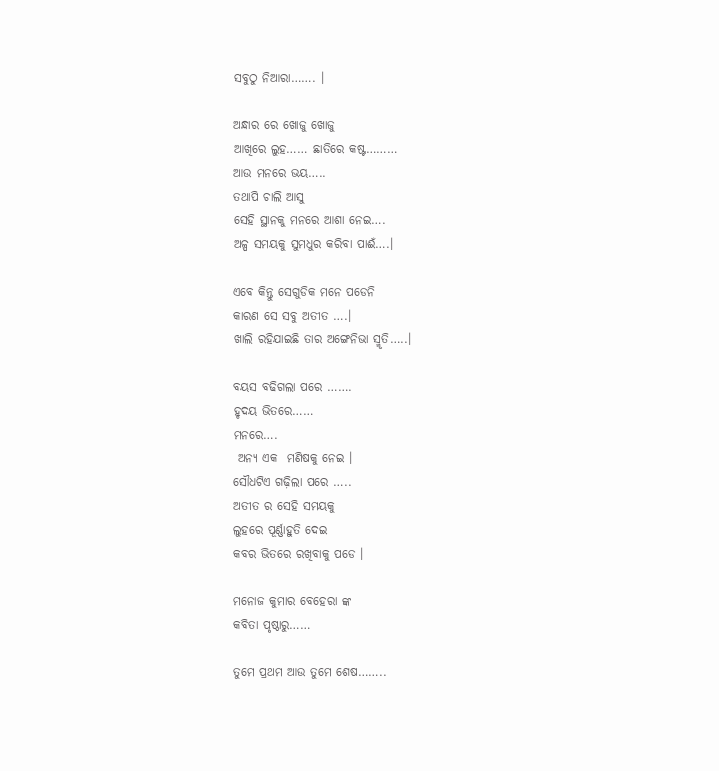ସବୁଠୁ ନିଆରା……. ।

ଅନ୍ଧାର ରେ ଖୋଜୁ ଖୋଜୁ
ଆଖିରେ ଲୁହ…… ଛାତିରେ କଷ୍ଟ………
ଆଉ ମନରେ ଭୟ…..
ତଥାପି ଚାଲି ଆସୁ
ସେହି ସ୍ଥାନକୁ ମନରେ ଆଶା ନେଇ….
ଅଳ୍ପ ସମୟକୁ ସୁମଧୁର କରିବା ପାଈଁ….।

ଏବେ କିନ୍ତୁ ସେଗୁଡିକ ମନେ ପଡେନି
କାରଣ ସେ ସବୁ ଅତୀତ ….।
ଖାଲି ରହିଯାଇଛି ତାର ଅଙ୍ଗେନିଭା ସ୍ମୃତି…..।

ବୟସ ବଢିଗଲା ପରେ …….
ହୃଦୟ ଭିତରେ……
ମନରେ….
 ଅନ୍ୟ ଏକ  ମଣିଷକୁ ନେଇ ।
ସୌଧଟିଏ ଗଢ଼ିଲା ପରେ …..
ଅତୀତ ର ସେହି ସମୟକୁ
ଲୁହରେ ପୂର୍ଣ୍ଣାହୁତି ଦେଇ
କବର ଭିତରେ ରଖିବାକୁ ପଡେ ।

ମନୋଜ କୁମାର ବେହେରା ଙ୍କ
କବିତା ପୃଷ୍ଠାରୁ……

ତୁମେ ପ୍ରଥମ ଆଉ ତୁମେ ଶେଷ……..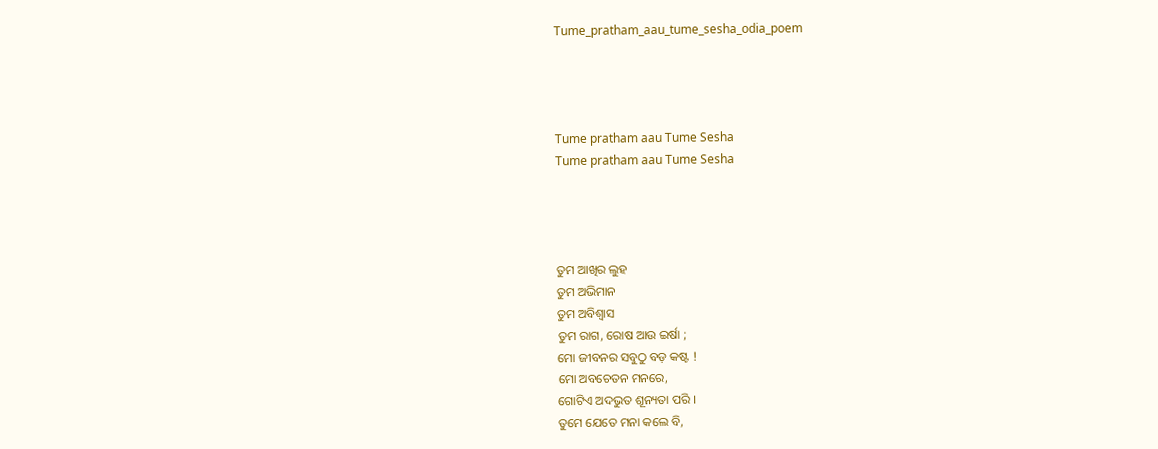Tume_pratham_aau_tume_sesha_odia_poem




Tume pratham aau Tume Sesha
Tume pratham aau Tume Sesha




ତୁମ ଆଖିର ଲୁହ
ତୁମ ଅଭିମାନ
ତୁମ ଅବିଶ୍ୱାସ
ତୁମ ରାଗ, ରୋଷ ଆଉ ଇର୍ଷା ;
ମୋ ଜୀବନର ସବୁଠୁ ବଡ଼ କଷ୍ଟ !
ମୋ ଅବଚେତନ ମନରେ,
ଗୋଟିଏ ଅଦଭୁତ ଶୂନ୍ୟତା ପରି ।
ତୁମେ ଯେତେ ମନା କଲେ ବି,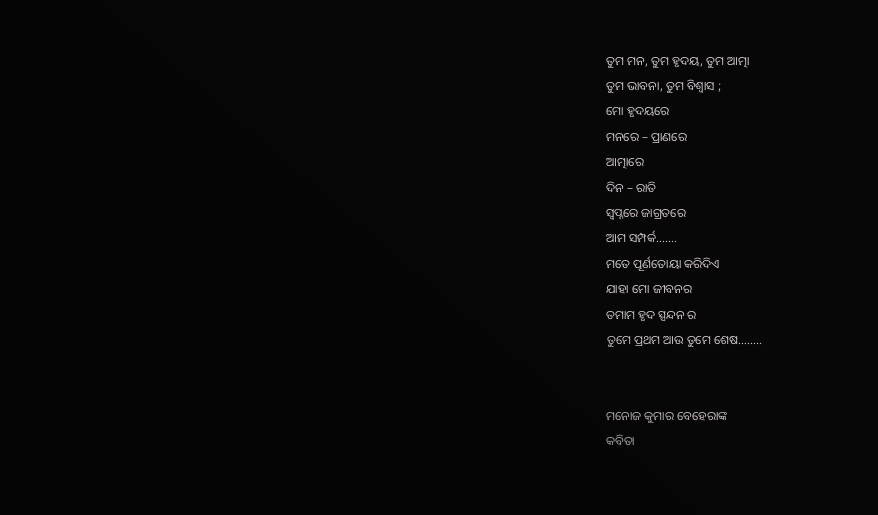ତୁମ ମନ, ତୁମ ହୃଦୟ, ତୁମ ଆତ୍ମା
ତୁମ ଭାବନା, ତୁମ ବିଶ୍ୱାସ ;
ମୋ ହୃଦୟରେ
ମନରେ – ପ୍ରାଣରେ
ଆତ୍ମାରେ
ଦିନ – ରାତି
ସ୍ୱପ୍ନରେ ଜାଗ୍ରତରେ
ଆମ ସମ୍ପର୍କ…….
ମତେ ପୂର୍ଣତୋୟା କରିଦିଏ
ଯାହା ମୋ ଜୀବନର
ତମାମ ହୃଦ ସ୍ପନ୍ଦନ ର
ତୁମେ ପ୍ରଥମ ଆଉ ତୁମେ ଶେଷ……..


ମନୋଜ କୁମାର ବେହେରାଙ୍କ
କବିତା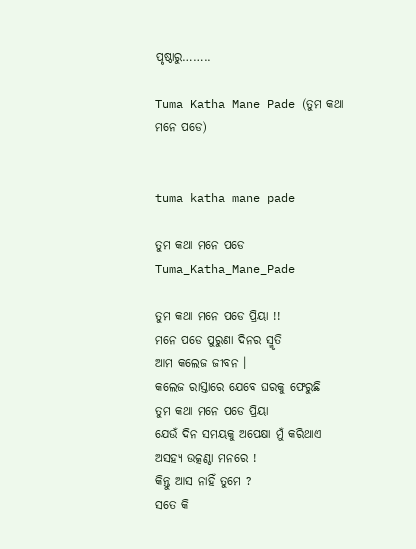ପୃଷ୍ଠାରୁ……..

Tuma Katha Mane Pade (ତୁମ କଥା ମନେ ପଡେ)


tuma katha mane pade

ତୁମ କଥା ମନେ ପଡେ
Tuma_Katha_Mane_Pade

ତୁମ କଥା ମନେ ପଡେ ପ୍ରିୟା !!
ମନେ ପଡେ ପୁରୁଣା ଦିନର ସ୍ମୃତି
ଆମ କଲେଜ ଜୀବନ ।
କଲେଜ ରାସ୍ତାରେ ଯେବେ ଘରକୁ ଫେରୁଛି
ତୁମ କଥା ମନେ ପଡେ ପ୍ରିୟା
ଯେଉଁ ଦିନ ସମୟକୁ ଅପେକ୍ଷା ମୁଁ କରିଥାଏ
ଅସହ୍ୟ ଉତ୍କଣ୍ଠା ମନରେ !
କିନ୍ତୁ ଆସ ନାହିଁ ତୁମେ ?
ସତେ କି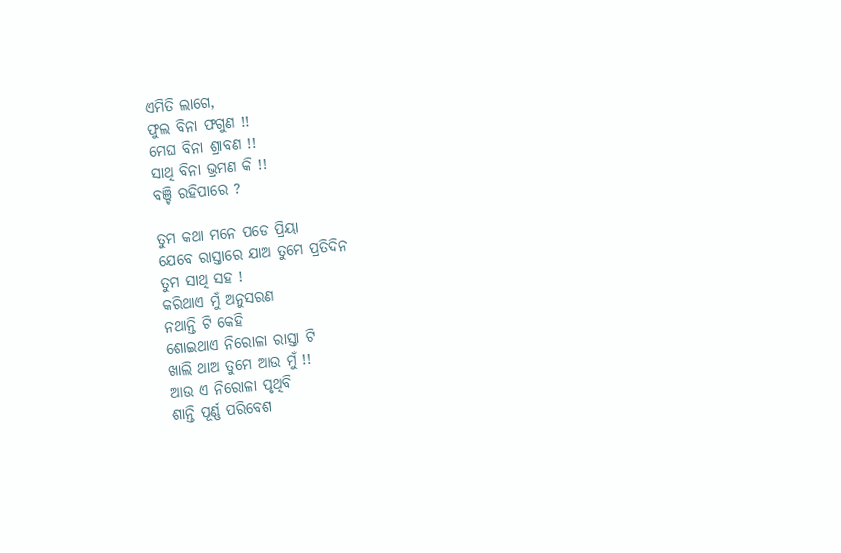ଏମିତି ଲାଗେ,
ଫୁଲ ବିନା ଫଗୁଣ !!
ମେଘ ବିନା ଶ୍ରାବଣ !!
ସାଥି ବିନା ଭ୍ରମଣ କି !!
ବଞ୍ଚି ରହିପାରେ ?

ତୁମ କଥା ମନେ ପଡେ ପ୍ରିୟା
ଯେବେ ରାସ୍ତାରେ ଯାଅ ତୁମେ ପ୍ରତିଦିନ
ତୁମ ସାଥି ସହ !
କରିଥାଏ ମୁଁ ଅନୁସରଣ
ନଥାନ୍ତି ଟି କେହି
ଶୋଇଥାଏ ନିରୋଳା ରାସ୍ତା ଟି
ଖାଲି ଥାଅ ତୁମେ ଆଉ ମୁଁ !!
ଆଉ ଏ ନିରୋଳା ପୃଥିବି
ଶାନ୍ତି ପୂର୍ଣ୍ଣ ପରିବେଶ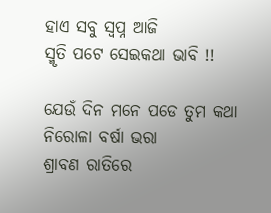ହାଏ ସବୁ ସ୍ବପ୍ନ ଆଜି
ସ୍ମୃତି ପଟେ ସେଇକଥା ଭାବି !!

ଯେଉଁ ଦିନ ମନେ ପଡେ ତୁମ କଥା
ନିରୋଳା ବର୍ଷା ଭରା
ଶ୍ରାବଣ ରାତିରେ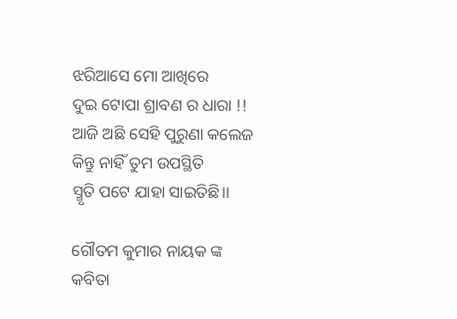ଝରିଆସେ ମୋ ଆଖିରେ
ଦୁଇ ଟୋପା ଶ୍ରାବଣ ର ଧାରା !!
ଆଜି ଅଛି ସେହି ପୁରୁଣା କଲେଜ
କିନ୍ତୁ ନାହିଁ ତୁମ ଉପସ୍ଥିତି
ସ୍ମୃତି ପଟେ ଯାହା ସାଇତିଛି।।

ଗୌତମ କୁମାର ନାୟକ ଙ୍କ
କବିତା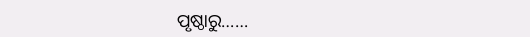ପୃଷ୍ଠାରୁ……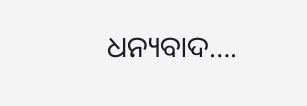ଧନ୍ୟବାଦ….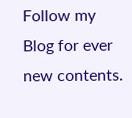Follow my Blog for ever new contents.